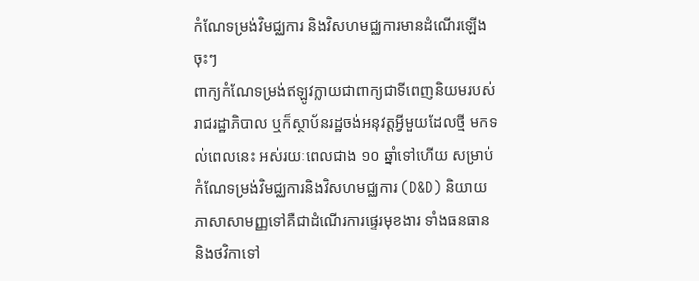កំណែទម្រង់វិមជ្ឈការ និងវិសហមជ្ឈការមានដំណើរឡើងចុះៗ
ពាក្យកំណែទម្រង់ឥឡូវក្លាយជាពាក្យជាទីពេញនិយមរបស់រាជរដ្ឋាភិបាល ឬក៏ស្ថាប័នរដ្ឋចង់អនុវត្តអ្វីមួយដែលថ្មី មកទល់ពេលនេះ អស់រយៈពេលជាង ១០ ឆ្នាំទៅហើយ សម្រាប់កំណែទម្រង់វិមជ្ឈការនិងវិសហមជ្ឈការ (D&D) និយាយភាសាសាមញ្ញទៅគឺជាដំណើរការផ្ទេរមុខងារ ទាំងធនធាន និងថវិកាទៅ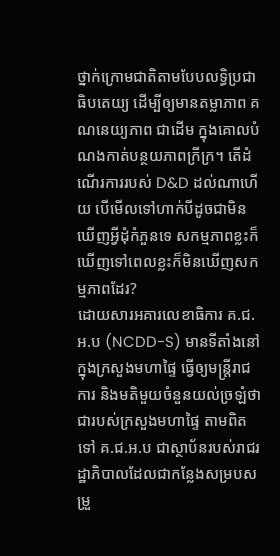ថ្នាក់ក្រោមជាតិតាមបែបលទ្ធិប្រជាធិបតេយ្យ ដើម្បីឲ្យមានតម្លាភាព គណនេយ្យភាព ជាដើម ក្នុងគោលបំណងកាត់បន្ថយភាពក្រីក្រ។ តើដំណើរការរបស់ D&D ដល់ណាហើយ បើមើលទៅហាក់បីដូចជាមិនឃើញអ្វីដុំកំភួនទេ សកម្មភាពខ្លះក៏ឃើញទៅពេលខ្លះក៏មិនឃើញសកម្មភាពដែរ?
ដោយសារអគារលេខាធិការ គ.ជ.អ.ប (NCDD-S) មានទីតាំងនៅក្នុងក្រសួងមហាផ្ទៃ ធ្វើឲ្យមន្ត្រីរាជការ និងមតិមួយចំនួនយល់ច្រឡំថា ជារបស់ក្រសួងមហាផ្ទៃ តាមពិតទៅ គ.ជ.អ.ប ជាស្ថាប័នរបស់រាជរដ្ឋាភិបាលដែលជាកន្លែងសម្របសម្រួ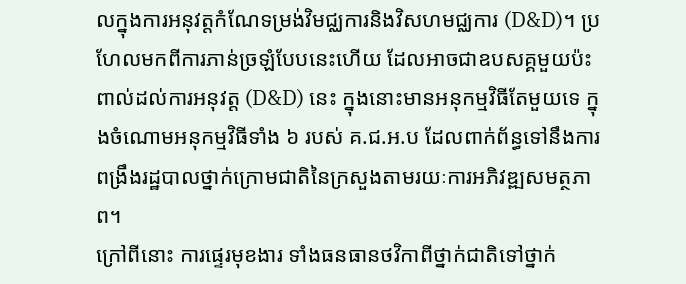លក្នុងការអនុវត្តកំណែទម្រង់វិមជ្ឈការនិងវិសហមជ្ឈការ (D&D)។ ប្រហែលមកពីការភាន់ច្រឡំបែបនេះហើយ ដែលអាចជាឧបសគ្គមួយប៉ះពាល់ដល់ការអនុវត្ត (D&D) នេះ ក្នុងនោះមានអនុកម្មវិធីតែមួយទេ ក្នុងចំណោមអនុកម្មវិធីទាំង ៦ របស់ គ.ជ.អ.ប ដែលពាក់ព័ន្ធទៅនឹងការពង្រឹងរដ្ឋបាលថ្នាក់ក្រោមជាតិនៃក្រសួងតាមរយៈការអភិវឌ្ឍសមត្ថភាព។
ក្រៅពីនោះ ការផ្ទេរមុខងារ ទាំងធនធានថវិកាពីថ្នាក់ជាតិទៅថ្នាក់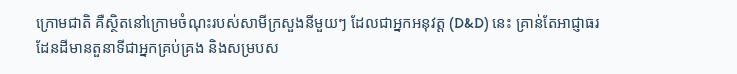ក្រោមជាតិ គឺស្ថិតនៅក្រោមចំណុះរបស់សាមីក្រសួងនីមួយៗ ដែលជាអ្នកអនុវត្ត (D&D) នេះ គ្រាន់តែអាជ្ញាធរដែនដីមានតួនាទីជាអ្នកគ្រប់គ្រង និងសម្របស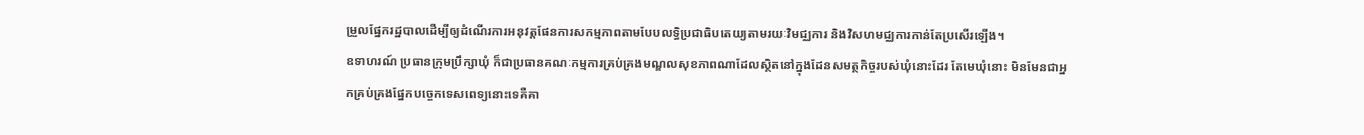ម្រួលផ្នែករដ្ឋបាលដើម្បីឲ្យដំណើរការអនុវត្តផែនការសកម្មភាពតាមបែបលទ្ធិប្រជាធិបតេយ្យតាមរយៈវិមជ្ឈការ និងវិសហមជ្ឈការកាន់តែប្រសើរឡើង។
ឧទាហរណ៍ ប្រធានក្រុមប្រឹក្សាឃុំ ក៏ជាប្រធានគណៈកម្មការគ្រប់គ្រងមណ្ឌលសុខភាពណាដែលស្ថិតនៅក្នុងដែនសមត្ថកិច្ចរបស់ឃុំនោះដែរ តែមេឃុំនោះ មិនមែនជាអ្នកគ្រប់គ្រងផ្នែកបច្ចេកទេសពេទ្យនោះទេគឺគា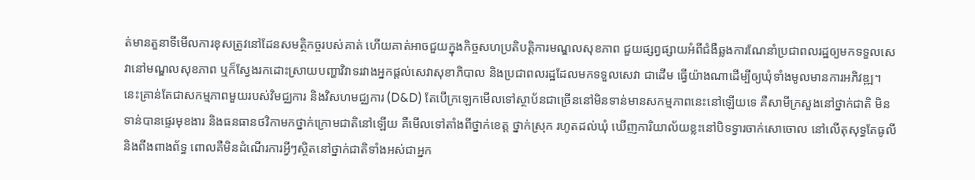ត់មានតួនាទីមើលការខុសត្រូវនៅដែនសមត្ថិកច្ចរបស់គាត់ ហើយគាត់អាចជួយក្នុងកិច្ចសហប្រតិបត្តិការមណ្ឌលសុខភាព ជួយផ្សព្វផ្សាយអំពីជំងឺឆ្លងការណែនាំប្រជាពលរដ្ឋឲ្យមកទទួលសេវានៅមណ្ឌលសុខភាព ឬក៏ស្វែងរកដោះស្រាយបញ្ហាវិវាទរវាងអ្នកផ្តល់សេវាសុខាភិបាល និងប្រជាពលរដ្ឋដែលមកទទួលសេវា ជាដើម ធ្វើយ៉ាងណាដើម្បីឲ្យឃុំទាំងមូលមានការអភិវឌ្ឍ។
នេះគ្រាន់តែជាសកម្មភាពមួយរបស់វិមជ្ឈការ និងវិសហមជ្ឈការ (D&D) តែបើក្រឡេកមើលទៅស្ថាប័នជាច្រើននៅមិនទាន់មានសកម្មភាពនេះនៅឡើយទេ គឺសាមីក្រសួងនៅថ្នាក់ជាតិ មិនទាន់បានផ្ទេរមុខងារ និងធនធានថវិកាមកថ្នាក់ក្រោមជាតិនៅឡើយ គឺមើលទៅតាំងពីថ្នាក់ខេត្ត ថ្នាក់ស្រុក រហូតដល់ឃុំ ឃើញការិយាល័យខ្លះនៅបិទទ្វារចាក់សោចោល នៅលើតុសុទ្ធតែធូលី និងពីងពាងព័ទ្ធ ពោលគឺមិនដំណើរការអ្វីៗស្ថិតនៅថ្នាក់ជាតិទាំងអស់ជាអ្នក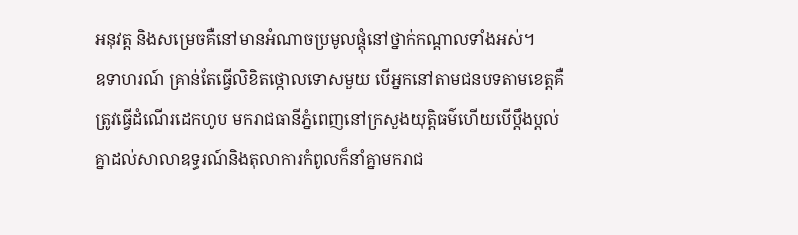អនុវត្ត និងសម្រេចគឺនៅមានអំណាចប្រមូលផ្តុំនៅថ្នាក់កណ្តាលទាំងអស់។
ឧទាហរណ៍ គ្រាន់តែធ្វើលិខិតថ្កោលទោសមួយ បើអ្នកនៅតាមជនបទតាមខេត្តគឺត្រូវធ្វើដំណើរដេកហូប មករាជធានីភ្នំពេញនៅក្រសួងយុត្តិធម៌ហើយបើប្តឹងប្តល់គ្នាដល់សាលាឧទ្ធរណ៍និងតុលាការកំពូលក៏នាំគ្នាមករាជ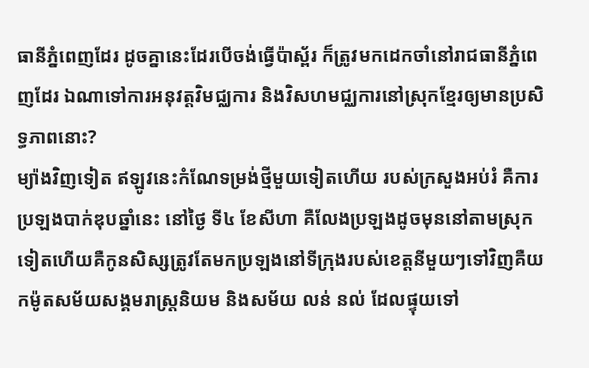ធានីភ្នំពេញដែរ ដូចគ្នានេះដែរបើចង់ធ្វើប៉ាស្ព័រ ក៏ត្រូវមកដេកចាំនៅរាជធានីភ្នំពេញដែរ ឯណាទៅការអនុវត្តវិមជ្ឈការ និងវិសហមជ្ឈការនៅស្រុកខ្មែរឲ្យមានប្រសិទ្ធភាពនោះ?
ម្យ៉ាងវិញទៀត ឥឡូវនេះកំណែទម្រង់ថ្មីមួយទៀតហើយ របស់ក្រសួងអប់រំ គឺការប្រឡងបាក់ឌុបឆ្នាំនេះ នៅថ្ងៃ ទី៤ ខែសីហា គឺលែងប្រឡងដូចមុននៅតាមស្រុកទៀតហើយគឺកូនសិស្សត្រូវតែមកប្រឡងនៅទីក្រុងរបស់ខេត្តនីមួយៗទៅវិញគឺយកម៉ូតសម័យសង្គមរាស្រ្តនិយម និងសម័យ លន់ នល់ ដែលផ្ទុយទៅ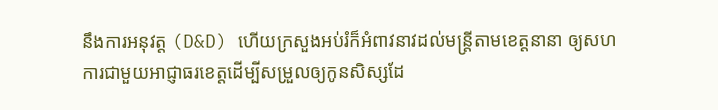នឹងការអនុវត្ត (D&D) ហើយក្រសួងអប់រំក៏អំពាវនាវដល់មន្ត្រីតាមខេត្តនានា ឲ្យសហការជាមួយអាជ្ញាធរខេត្តដើម្បីសម្រួលឲ្យកូនសិស្សដែ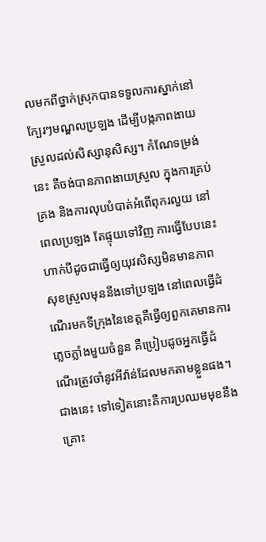លមកពីថ្នាក់ស្រុកបានទទួលការស្នាក់នៅក្បែរៗមណ្ឌលប្រឡង ដើម្បីបង្កភាពងាយស្រួលដល់សិស្សានុសិស្ស។ កំណែទម្រង់នេះ គឺចង់បានភាពងាយស្រួល ក្នុងការគ្រប់គ្រង និងការលុបបំបាត់អំពើពុករលួយ នៅពេលប្រឡង តែផ្ទុយទៅវិញ ការធ្វើបែបនេះហាក់បីដូចជាធ្វើឲ្យយុវសិស្សមិនមានភាពសុខស្រួលមុននឹងទៅប្រឡង នៅពេលធ្វើដំណើរមកទីក្រុងនៃខេត្តគឺធ្វើឲ្យពួកគេមានការភ្លេចភ្លាំងមួយចំនួន គឺប្រៀបដូចអ្នកធ្វើដំណើរត្រូវចាំនូវអីវ៉ាន់ដែលមកតាមខ្លួនផង។
ជាងនេះ ទៅទៀតនោះគឺការប្រឈមមុខនឹងគ្រោះ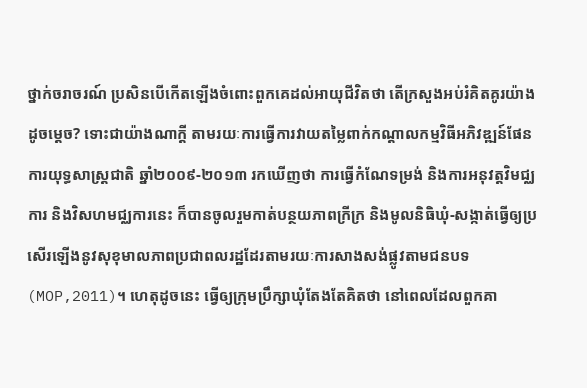ថ្នាក់ចរាចរណ៍ ប្រសិនបើកើតឡើងចំពោះពួកគេដល់អាយុជីវិតថា តើក្រសួងអប់រំគិតគូរយ៉ាងដូចម្តេច? ទោះជាយ៉ាងណាក្តី តាមរយៈការធ្វើការវាយតម្លៃពាក់កណ្តាលកម្មវិធីអភិវឌ្ឍន៍ផែនការយុទ្ធសាស្ត្រជាតិ ឆ្នាំ២០០៩-២០១៣ រកឃើញថា ការធ្វើកំណែទម្រង់ និងការអនុវត្តវិមជ្ឈការ និងវិសហមជ្ឈការនេះ ក៏បានចូលរួមកាត់បន្ថយភាពក្រីក្រ និងមូលនិធិឃុំ-សង្កាត់ធ្វើឲ្យប្រសើរឡើងនូវសុខុមាលភាពប្រជាពលរដ្ឋដែរតាមរយៈការសាងសង់ផ្លូវតាមជនបទ (MOP,2011)។ ហេតុដូចនេះ ធ្វើឲ្យក្រុមប្រឹក្សាឃុំតែងតែគិតថា នៅពេលដែលពួកគា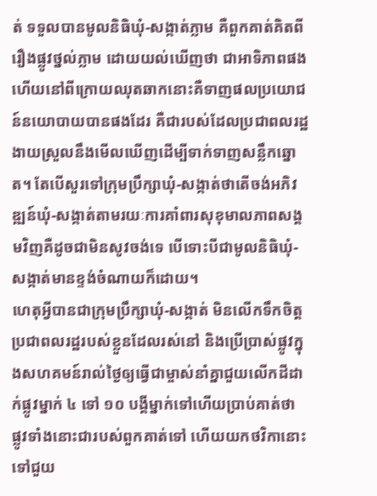ត់ ទទួលបានមូលនិធិឃុំ-សង្កាត់ភ្លាម គឺពួកគាត់គិតពីរឿងផ្លូវថ្នល់ភ្លាម ដោយយល់ឃើញថា ជាអាទិភាពផងហើយនៅពីក្រោយឈុតឆាកនោះគឺទាញផលប្រយោជន៍នយោបាយបានផងដែរ គឺជារបស់ដែលប្រជាពលរដ្ឋងាយស្រួលនឹងមើលឃើញដើម្បីទាក់ទាញសន្លឹកឆ្នោត។ តែបើសួរទៅក្រុមប្រឹក្សាឃុំ-សង្កាត់ថាតើចង់អភិវឌ្ឍន៍ឃុំ-សង្កាត់តាមរយៈការគាំពារសុខុមាលភាពសង្គមវិញគឺដូចជាមិនសូវចង់ទេ បើទោះបីជាមូលនិធិឃុំ-សង្កាត់មានខ្ទង់ចំណាយក៏ដោយ។
ហេតុអ្វីបានជាក្រុមប្រឹក្សាឃុំ-សង្កាត់ មិនលើកទឹកចិត្តប្រជាពលរដ្ឋរបស់ខ្លួនដែលរស់នៅ និងប្រើប្រាស់ផ្លូវក្នុងសហគមន៍រាល់ថ្ងៃឲ្យធ្វើជាម្ចាស់នាំគ្នាជួយលើកដីដាក់ផ្លូវម្នាក់ ៤ ទៅ ១០ បង្គីម្នាក់ទៅហើយប្រាប់គាត់ថា ផ្លូវទាំងនោះជារបស់ពួកគាត់ទៅ ហើយយកថវិកានោះទៅជួយ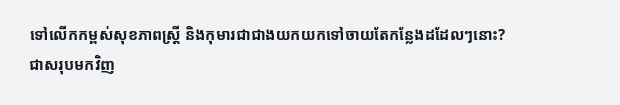ទៅលើកកម្ពស់សុខភាពស្ត្រី និងកុមារជាជាងយកយកទៅចាយតែកន្លែងដដែលៗនោះ?
ជាសរុបមកវិញ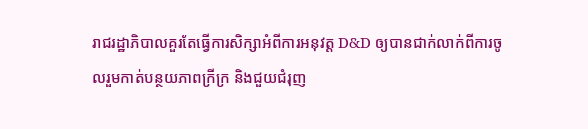រាជរដ្ឋាភិបាលគួរតែធ្វើការសិក្សាអំពីការអនុវត្ត D&D ឲ្យបានជាក់លាក់ពីការចូលរួមកាត់បន្ថយភាពក្រីក្រ និងជួយជំរុញ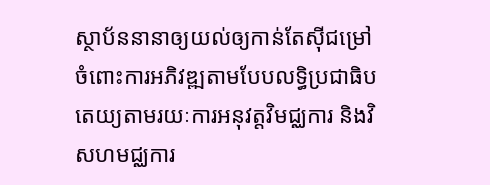ស្ថាប័ននានាឲ្យយល់ឲ្យកាន់តែស៊ីជម្រៅចំពោះការអភិវឌ្ឍតាមបែបលទ្ធិប្រជាធិបតេយ្យតាមរយៈការអនុវត្តវិមជ្ឈការ និងវិសហមជ្ឈការ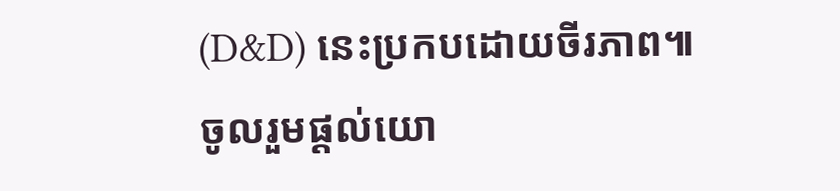(D&D) នេះប្រកបដោយចីរភាព៕
ចូលរួមផ្តល់យោ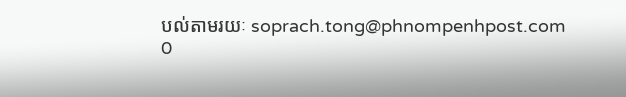បល់តាមរយៈ soprach.tong@phnompenhpost.com
0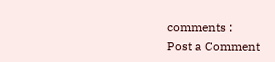comments :
Post a Comment